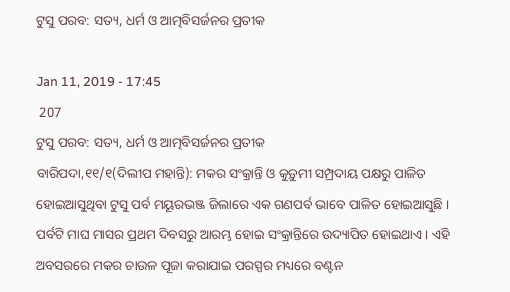ଟୁସୁ ପରବ: ସତ୍ୟ, ଧର୍ମ ଓ ଆତ୍ମବିସର୍ଜନର ପ୍ରତୀକ

Jan 11, 2019 - 17:45
 207
ଟୁସୁ ପରବ: ସତ୍ୟ, ଧର୍ମ ଓ ଆତ୍ମବିସର୍ଜନର ପ୍ରତୀକ
ବାରିପଦା,୧୧/୧(ଦିଲୀପ ମହାନ୍ତି): ମକର ସଂକ୍ରାନ୍ତି ଓ କୁଡ଼ୁମୀ ସମ୍ପ୍ରଦାୟ ପକ୍ଷରୁ ପାଳିତ ହୋଇଆସୁଥିବା ଟୁସୁ ପର୍ବ ମୟୂରଭଞ୍ଜ ଜିଲାରେ ଏକ ଗଣପର୍ବ ଭାବେ ପାଳିତ ହୋଇଆସୁଛି । ପର୍ବଟି ମାଘ ମାସର ପ୍ରଥମ ଦିବସରୁ ଆରମ୍ଭ ହୋଇ ସଂକ୍ରାନ୍ତିରେ ଉଦ୍ୟାପିତ ହୋଇଥାଏ । ଏହି ଅବସରରେ ମକର ଚାଉଳ ପୂଜା କରାଯାଇ ପରସ୍ପର ମଧ୍ୟରେ ବଣ୍ଟନ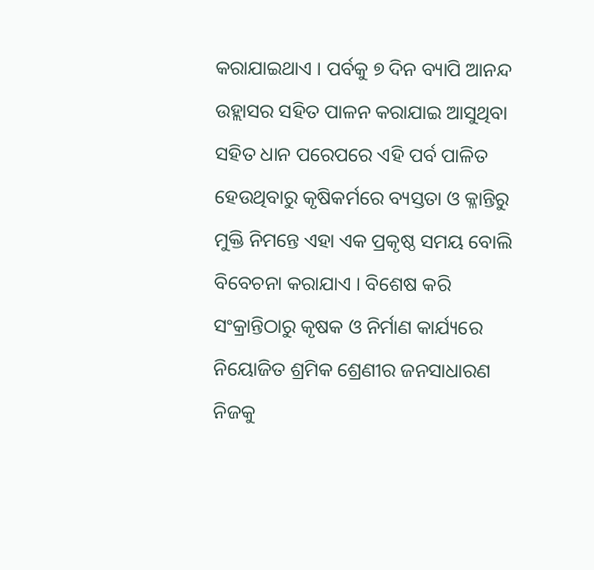କରାଯାଇଥାଏ । ପର୍ବକୁ ୭ ଦିନ ବ୍ୟାପି ଆନନ୍ଦ ଉହ୍ଲାସର ସହିତ ପାଳନ କରାଯାଇ ଆସୁଥିବା ସହିତ ଧାନ ପରେପରେ ଏହି ପର୍ବ ପାଳିତ ହେଉଥିବାରୁ କୃଷିକର୍ମରେ ବ୍ୟସ୍ତତା ଓ କ୍ଳାନ୍ତିରୁ ମୁକ୍ତି ନିମନ୍ତେ ଏହା ଏକ ପ୍ରକୃଷ୍ଠ ସମୟ ବୋଲି ବିବେଚନା କରାଯାଏ । ବିଶେଷ କରି ସଂକ୍ରାନ୍ତିଠାରୁ କୃଷକ ଓ ନିର୍ମାଣ କାର୍ଯ୍ୟରେ ନିୟୋଜିତ ଶ୍ରମିକ ଶ୍ରେଣୀର ଜନସାଧାରଣ ନିଜକୁ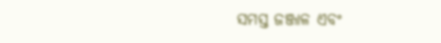ସମସ୍ତ ଜଞ୍ଜାଳ ଏବଂ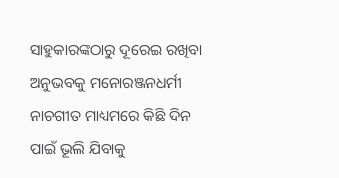ସାହୁକାରଙ୍କଠାରୁ ଦୂରେଇ ରଖିବା ଅନୁଭବକୁ ମନୋରଞ୍ଜନଧର୍ମୀ ନାଚଗୀତ ମାଧ୍ୟମରେ କିଛି ଦିନ ପାଇଁ ଭୂଲି ଯିବାକୁ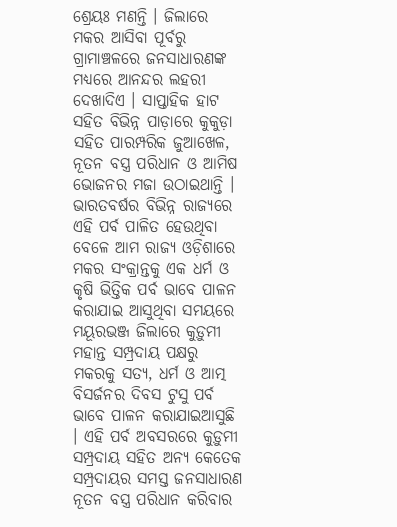ଶ୍ରେୟଃ ମଣନ୍ତି । ଜିଲାରେ ମକର ଆସିବା ପୂର୍ବରୁ ଗ୍ରାମାଞ୍ଚଳରେ ଜନସାଧାରଣଙ୍କ ମଧ୍ୟରେ ଆନନ୍ଦର ଲହରୀ ଦେଖାଦିଏ । ସାପ୍ତାହିକ ହାଟ ସହିତ ବିଭିନ୍ନ ପାଡ଼ାରେ କୁକୁଡ଼ା ସହିତ ପାରମ୍ପରିକ ଜୁଆଖେଳ, ନୂତନ ବସ୍ତ୍ର ପରିଧାନ ଓ ଆମିଷ ଭୋଜନର ମଜା ଉଠାଇଥାନ୍ତି । ଭାରତବର୍ଷର ବିଭିନ୍ନ ରାଜ୍ୟରେ ଏହି ପର୍ବ ପାଳିତ ହେଉଥିବା ବେଳେ ଆମ ରାଜ୍ୟ ଓଡ଼ିଶାରେ ମକର ସଂକ୍ରାନ୍ତକୁ ଏକ ଧର୍ମ ଓ କୃଷି ଭିତ୍ତିକ ପର୍ବ ଭାବେ ପାଳନ କରାଯାଇ ଆସୁଥିବା ସମୟରେ ମୟୂରଭଞ୍ଜ ଜିଲାରେ କୁଡ଼ୁମୀ ମହାନ୍ତ ସମ୍ପ୍ରଦାୟ ପକ୍ଷରୁ ମକରକୁ ସତ୍ୟ, ଧର୍ମ ଓ ଆତ୍ମ ବିସର୍ଜନର ଦିବସ ଟୁସୁ ପର୍ବ ଭାବେ ପାଳନ କରାଯାଇଆସୁଛି । ଏହି ପର୍ବ ଅବସରରେ କୁଡ଼ୁମୀ ସମ୍ପ୍ରଦାୟ ସହିତ ଅନ୍ୟ କେତେକ ସମ୍ପ୍ରଦାୟର ସମସ୍ତ ଜନସାଧାରଣ ନୂତନ ବସ୍ତ୍ର ପରିଧାନ କରିବାର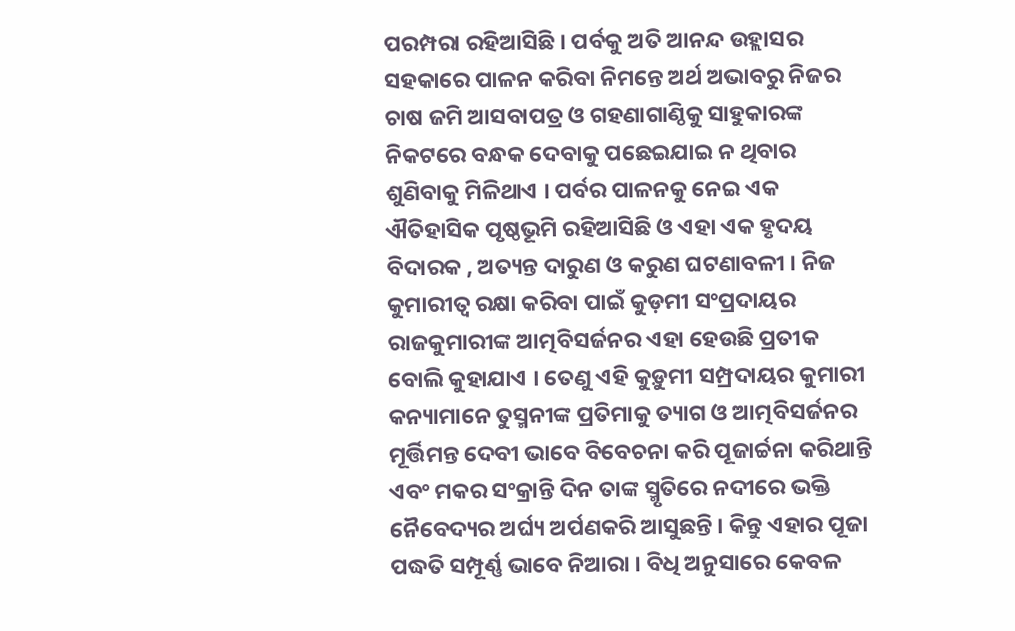ପରମ୍ପରା ରହିଆସିଛି । ପର୍ବକୁ ଅତି ଆନନ୍ଦ ଉହ୍ଲାସର ସହକାରେ ପାଳନ କରିବା ନିମନ୍ତେ ଅର୍ଥ ଅଭାବରୁ ନିଜର ଚାଷ ଜମି ଆସବାପତ୍ର ଓ ଗହଣାଗାଣ୍ଠିକୁ ସାହୁକାରଙ୍କ ନିକଟରେ ବନ୍ଧକ ଦେବାକୁ ପଛେଇଯାଇ ନ ଥିବାର ଶୁଣିବାକୁ ମିଳିଥାଏ । ପର୍ବର ପାଳନକୁ ନେଇ ଏକ ଐତିହାସିକ ପୃଷ୍ଠଭୂମି ରହିଆସିଛି ଓ ଏହା ଏକ ହୃଦୟ ବିଦାରକ , ଅତ୍ୟନ୍ତ ଦାରୁଣ ଓ କରୁଣ ଘଟଣାବଳୀ । ନିଜ କୁମାରୀତ୍ୱ ରକ୍ଷା କରିବା ପାଇଁ କୁଡ଼ମୀ ସଂପ୍ରଦାୟର ରାଜକୁମାରୀଙ୍କ ଆତ୍ମବିସର୍ଜନର ଏହା ହେଉଛି ପ୍ରତୀକ ବୋଲି କୁହାଯାଏ । ତେଣୁ ଏହି କୁଡ଼ୁମୀ ସମ୍ପ୍ରଦାୟର କୁମାରୀ କନ୍ୟାମାନେ ତୁସ୍ମନୀଙ୍କ ପ୍ରତିମାକୁ ତ୍ୟାଗ ଓ ଆତ୍ମବିସର୍ଜନର ମୂର୍ତ୍ତିମନ୍ତ ଦେବୀ ଭାବେ ବିବେଚନା କରି ପୂଜାର୍ଚ୍ଚନା କରିଥାନ୍ତି ଏବଂ ମକର ସଂକ୍ରାନ୍ତି ଦିନ ତାଙ୍କ ସ୍ମୃତିରେ ନଦୀରେ ଭକ୍ତି ନୈବେଦ୍ୟର ଅର୍ଘ୍ୟ ଅର୍ପଣକରି ଆସୁଛନ୍ତି । କିନ୍ତୁ ଏହାର ପୂଜା ପଦ୍ଧତି ସମ୍ପୂର୍ଣ୍ଣ ଭାବେ ନିଆରା । ବିଧି ଅନୁସାରେ କେବଳ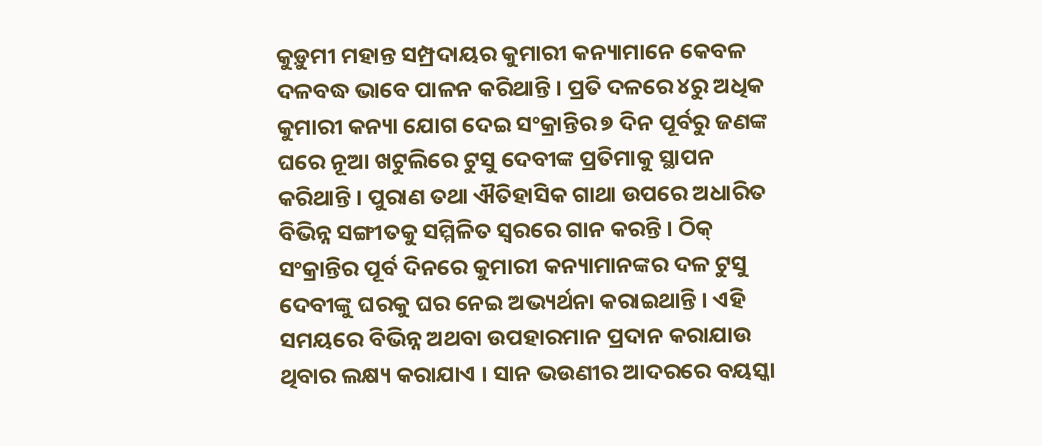କୁଡ଼ୁମୀ ମହାନ୍ତ ସମ୍ପ୍ରଦାୟର କୁମାରୀ କନ୍ୟାମାନେ କେବଳ ଦଳବଦ୍ଧ ଭାବେ ପାଳନ କରିଥାନ୍ତି । ପ୍ରତି ଦଳରେ ୪ରୁ ଅଧିକ କୁମାରୀ କନ୍ୟା ଯୋଗ ଦେଇ ସଂକ୍ରାନ୍ତିର ୭ ଦିନ ପୂର୍ବରୁ ଜଣଙ୍କ ଘରେ ନୂଆ ଖଟୁଲିରେ ଟୁସୁ ଦେବୀଙ୍କ ପ୍ରତିମାକୁ ସ୍ଥାପନ କରିଥାନ୍ତି । ପୁରାଣ ତଥା ଐତିହାସିକ ଗାଥା ଉପରେ ଅଧାରିତ ବିଭିନ୍ନ ସଙ୍ଗୀତକୁ ସମ୍ମିଳିତ ସ୍ୱରରେ ଗାନ କରନ୍ତି । ଠିକ୍ ସଂକ୍ରାନ୍ତିର ପୂର୍ବ ଦିନରେ କୁମାରୀ କନ୍ୟାମାନଙ୍କର ଦଳ ଟୁସୁ ଦେବୀଙ୍କୁ ଘରକୁ ଘର ନେଇ ଅଭ୍ୟର୍ଥନା କରାଇଥାନ୍ତି । ଏହି ସମୟରେ ବିଭିନ୍ନ ଅଥବା ଉପହାରମାନ ପ୍ରଦାନ କରାଯାଉ ଥିବାର ଲକ୍ଷ୍ୟ କରାଯାଏ । ସାନ ଭଉଣୀର ଆଦରରେ ବୟସ୍କା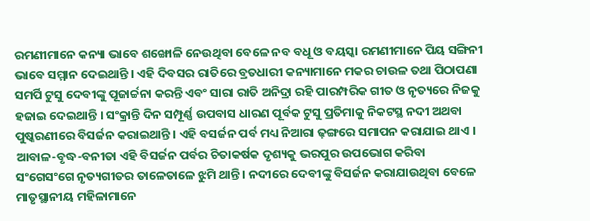ରମଣୀମାନେ କନ୍ୟା ଭାବେ ଶଙ୍ଖୋଳି ନେଉଥିବା ବେଳେ ନବ ବଧୂ ଓ ବୟସ୍କା ରମଣୀମାନେ ପିୟ ସଙ୍ଗିନୀ ଭାବେ ସମ୍ମାନ ଦେଇଥାନ୍ତି । ଏହି ଦିବସର ରାତିରେ ବ୍ରତଧାରୀ କନ୍ୟାମାନେ ମକର ଚାଉଳ ତଥା ପିଠାପଣା ସମର୍ପି ଟୁସୁ ଦେବୀଙ୍କୁ ପୂଜାର୍ଚ୍ଚନା କରନ୍ତି ଏବଂ ସାରା ରାତି ଅନିଦ୍ରା ରହି ପାରମ୍ପରିକ ଗୀତ ଓ ନୃତ୍ୟରେ ନିଜକୁ ହଜାଇ ଦେଇଥାନ୍ତି । ସଂକ୍ରାନ୍ତି ଦିନ ସମ୍ପୂର୍ଣ୍ଣ ଉପବାସ ଧାରଣ ପୂର୍ବକ ଟୁସୁ ପ୍ରତିମାକୁ ନିକଟସ୍ଥ ନଦୀ ଅଥବା ପୁଷ୍କରଣୀରେ ବିସର୍ଜନ କରାଇଥାନ୍ତି । ଏହି ବସର୍ଜନ ପର୍ବ ମଧ୍ୟ ନିଆରା ଢ଼ଙ୍ଗରେ ସମାପନ କରାଯାଇ ଥାଏ । ଆବାଳ-ବୃଦ୍ଧ-ବନୀତା ଏହି ବିସର୍ଜନ ପର୍ବର ଚିତାକର୍ଷକ ଦୃଶ୍ୟକୁ ଭରପୁର ଉପଭୋଗ କରିବା ସଂଗେସଂଗେ ନୃତ୍ୟଗୀତର ତାଳେତାଳେ ଝୁମି ଥାନ୍ତି । ନଦୀରେ ଦେବୀଙ୍କୁ ବିସର୍ଜନ କରାଯାଉଥିବା ବେଳେ ମାତୃସ୍ଥାନୀୟ ମହିଳାମାନେ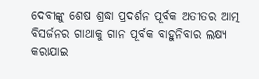ଦେବୀଙ୍କୁ ଶେଷ ଶ୍ରଦ୍ଧା ପ୍ରଦର୍ଶନ ପୂର୍ବକ ଅତୀତର ଆତ୍ମ ବିସର୍ଜନର ଗାଥାକୁ ଗାନ ପୂର୍ବକ ବାହୁନିବାର ଲକ୍ଷ୍ୟ କରାଯାଇ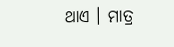ଥାଏ । ମାତ୍ର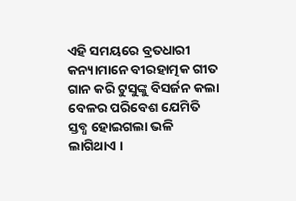ଏହି ସମୟରେ ବ୍ରତଧାରୀ କନ୍ୟାମାନେ ବୀରହାତ୍ମକ ଗୀତ ଗାନ କରି ଟୁସୁଙ୍କୁ ବିସର୍ଜନ କଲା ବେଳର ପରିବେଶ ଯେମିତି ସ୍ତବ୍ଧ ହୋଇଗଲା ଭଳି ଲାଗିଥାଏ ।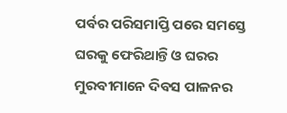ପର୍ବର ପରିସମାପ୍ତି ପରେ ସମସ୍ତେ ଘରକୁ ଫେରିଥାନ୍ତି ଓ ଘରର ମୁରବୀମାନେ ଦିବସ ପାଳନର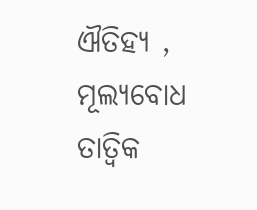ଐତିହ୍ୟ , ମୂଲ୍ୟବୋଧ ତାତ୍ୱିକ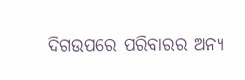ଦିଗଉପରେ ପରିବାରର ଅନ୍ୟ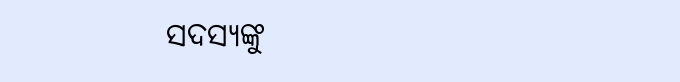ସଦସ୍ୟଙ୍କୁ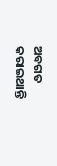ଅବଗତ କରାଇଥାନ୍ତି